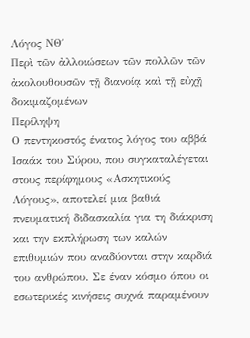Λόγος ΝΘ΄
Περὶ τῶν ἀλλοιώσεων τῶν πολλῶν τῶν ἀκολουθουσῶν τῇ διανοίᾳ καὶ τῇ εὐχῇ δοκιμαζομένων
Περίληψη
Ο πεντηκοστός ένατος λόγος του αββά Ισαάκ του Σύρου, που συγκαταλέγεται στους περίφημους «Ασκητικούς Λόγους», αποτελεί μια βαθιά πνευματική διδασκαλία για τη διάκριση και την εκπλήρωση των καλών επιθυμιών που αναδύονται στην καρδιά του ανθρώπου. Σε έναν κόσμο όπου οι εσωτερικές κινήσεις συχνά παραμένουν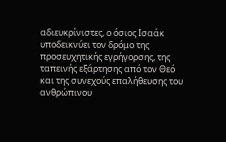αδιευκρίνιστες, ο όσιος Ισαάκ υποδεικνύει τον δρόμο της προσευχητικής εγρήγορσης, της ταπεινής εξάρτησης από τον Θεό και της συνεχούς επαλήθευσης του ανθρώπινου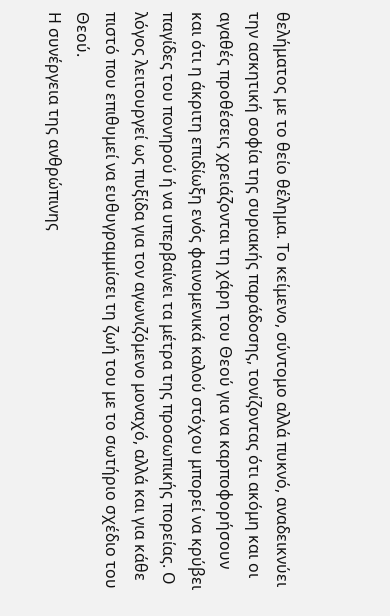θελήματος με το θείο θέλημα. Το κείμενο, σύντομο αλλά πυκνό, αναδεικνύει την ασκητική σοφία της συριακής παράδοσης, τονίζοντας ότι ακόμη και οι αγαθές προθέσεις χρειάζονται τη χάρη του Θεού για να καρποφορήσουν και ότι η άκριτη επιδίωξη ενός φαινομενικά καλού στόχου μπορεί να κρύβει παγίδες του πονηρού ή να υπερβαίνει τα μέτρα της προσωπικής πορείας. Ο λόγος λειτουργεί ως πυξίδα για τον αγωνιζόμενο μοναχό, αλλά και για κάθε πιστό που επιθυμεί να ευθυγραμμίσει τη ζωή του με το σωτήριο σχέδιο του Θεού.
Η συνέργεια της ανθρώπινης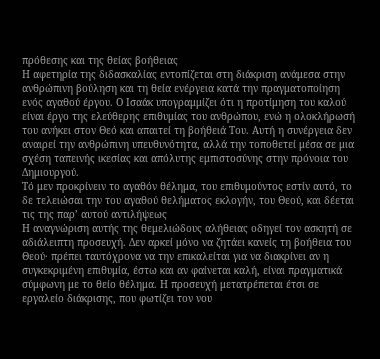πρόθεσης και της θείας βοήθειας
Η αφετηρία της διδασκαλίας εντοπίζεται στη διάκριση ανάμεσα στην ανθρώπινη βούληση και τη θεία ενέργεια κατά την πραγματοποίηση ενός αγαθού έργου. Ο Ισαάκ υπογραμμίζει ότι η προτίμηση του καλού είναι έργο της ελεύθερης επιθυμίας του ανθρώπου, ενώ η ολοκλήρωσή του ανήκει στον Θεό και απαιτεί τη βοήθειά Του. Αυτή η συνέργεια δεν αναιρεί την ανθρώπινη υπευθυνότητα, αλλά την τοποθετεί μέσα σε μια σχέση ταπεινής ικεσίας και απόλυτης εμπιστοσύνης στην πρόνοια του Δημιουργού.
Τό μεν προκρίνειν το αγαθόν θέλημα, του επιθυμούντος εστίν αυτό, το δε τελειώσαι την του αγαθού θελήματος εκλογήν, του Θεού, και δέεται τις της παρ’ αυτού αντιλήψεως
Η αναγνώριση αυτής της θεμελιώδους αλήθειας οδηγεί τον ασκητή σε αδιάλειπτη προσευχή. Δεν αρκεί μόνο να ζητάει κανείς τη βοήθεια του Θεού· πρέπει ταυτόχρονα να την επικαλείται για να διακρίνει αν η συγκεκριμένη επιθυμία, έστω και αν φαίνεται καλή, είναι πραγματικά σύμφωνη με το θείο θέλημα. Η προσευχή μετατρέπεται έτσι σε εργαλείο διάκρισης, που φωτίζει τον νου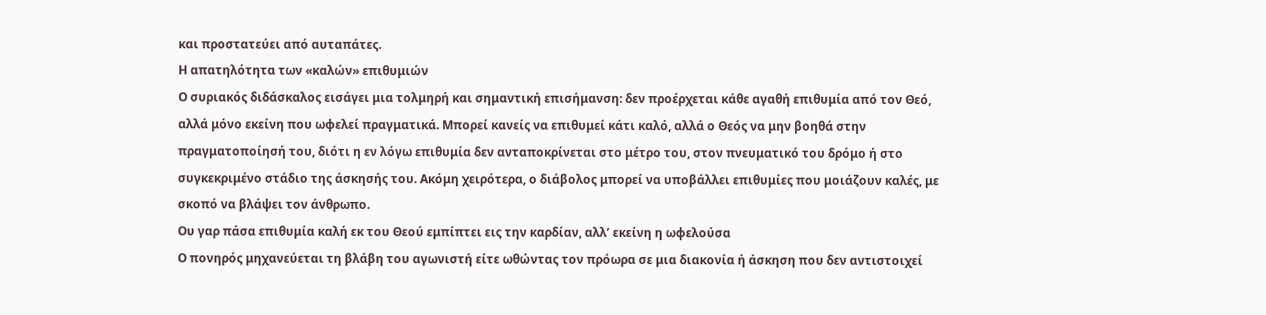και προστατεύει από αυταπάτες.
Η απατηλότητα των «καλών» επιθυμιών
Ο συριακός διδάσκαλος εισάγει μια τολμηρή και σημαντική επισήμανση: δεν προέρχεται κάθε αγαθή επιθυμία από τον Θεό, αλλά μόνο εκείνη που ωφελεί πραγματικά. Μπορεί κανείς να επιθυμεί κάτι καλό, αλλά ο Θεός να μην βοηθά στην πραγματοποίησή του, διότι η εν λόγω επιθυμία δεν ανταποκρίνεται στο μέτρο του, στον πνευματικό του δρόμο ή στο συγκεκριμένο στάδιο της άσκησής του. Ακόμη χειρότερα, ο διάβολος μπορεί να υποβάλλει επιθυμίες που μοιάζουν καλές, με σκοπό να βλάψει τον άνθρωπο.
Ου γαρ πάσα επιθυμία καλή εκ του Θεού εμπίπτει εις την καρδίαν, αλλ’ εκείνη η ωφελούσα
Ο πονηρός μηχανεύεται τη βλάβη του αγωνιστή είτε ωθώντας τον πρόωρα σε μια διακονία ή άσκηση που δεν αντιστοιχεί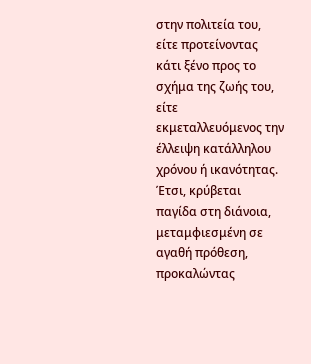στην πολιτεία του, είτε προτείνοντας κάτι ξένο προς το σχήμα της ζωής του, είτε εκμεταλλευόμενος την έλλειψη κατάλληλου χρόνου ή ικανότητας. Έτσι, κρύβεται παγίδα στη διάνοια, μεταμφιεσμένη σε αγαθή πρόθεση, προκαλώντας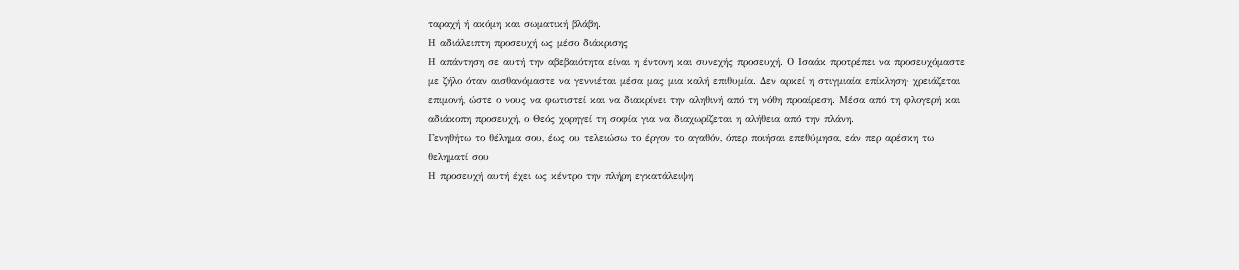ταραχή ή ακόμη και σωματική βλάβη.
Η αδιάλειπτη προσευχή ως μέσο διάκρισης
Η απάντηση σε αυτή την αβεβαιότητα είναι η έντονη και συνεχής προσευχή. Ο Ισαάκ προτρέπει να προσευχόμαστε με ζήλο όταν αισθανόμαστε να γεννιέται μέσα μας μια καλή επιθυμία. Δεν αρκεί η στιγμιαία επίκληση· χρειάζεται επιμονή, ώστε ο νους να φωτιστεί και να διακρίνει την αληθινή από τη νόθη προαίρεση. Μέσα από τη φλογερή και αδιάκοπη προσευχή, ο Θεός χορηγεί τη σοφία για να διαχωρίζεται η αλήθεια από την πλάνη.
Γενηθήτω το θέλημα σου, έως ου τελειώσω το έργον το αγαθόν, όπερ ποιήσαι επεθύμησα, εάν περ αρέσκη τω θεληματί σου
Η προσευχή αυτή έχει ως κέντρο την πλήρη εγκατάλειψη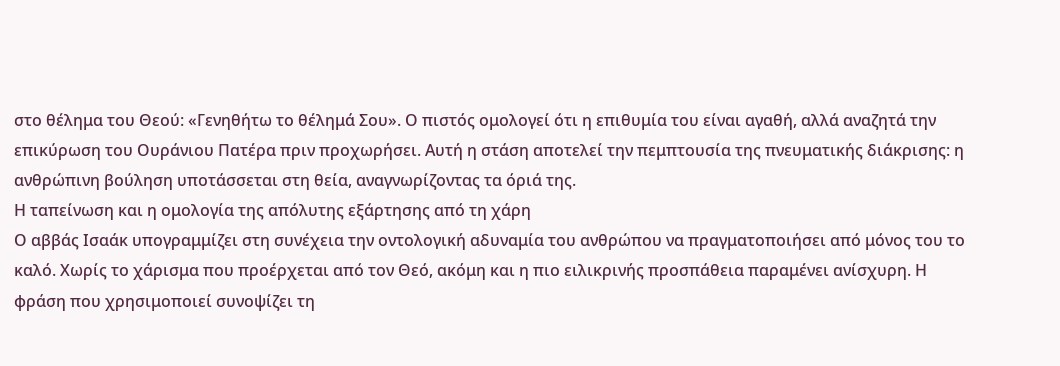στο θέλημα του Θεού: «Γενηθήτω το θέλημά Σου». Ο πιστός ομολογεί ότι η επιθυμία του είναι αγαθή, αλλά αναζητά την επικύρωση του Ουράνιου Πατέρα πριν προχωρήσει. Αυτή η στάση αποτελεί την πεμπτουσία της πνευματικής διάκρισης: η ανθρώπινη βούληση υποτάσσεται στη θεία, αναγνωρίζοντας τα όριά της.
Η ταπείνωση και η ομολογία της απόλυτης εξάρτησης από τη χάρη
Ο αββάς Ισαάκ υπογραμμίζει στη συνέχεια την οντολογική αδυναμία του ανθρώπου να πραγματοποιήσει από μόνος του το καλό. Χωρίς το χάρισμα που προέρχεται από τον Θεό, ακόμη και η πιο ειλικρινής προσπάθεια παραμένει ανίσχυρη. Η φράση που χρησιμοποιεί συνοψίζει τη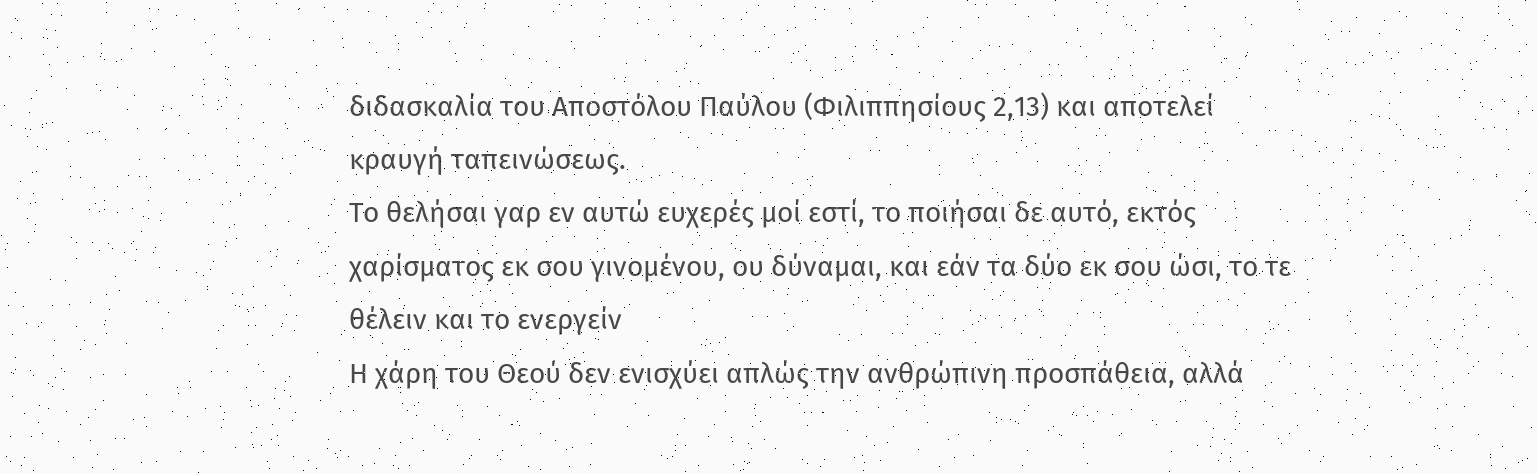διδασκαλία του Αποστόλου Παύλου (Φιλιππησίους 2,13) και αποτελεί κραυγή ταπεινώσεως.
Το θελήσαι γαρ εν αυτώ ευχερές μοί εστί, το ποιήσαι δε αυτό, εκτός χαρίσματος εκ σου γινομένου, ου δύναμαι, και εάν τα δύο εκ σου ώσι, το τε θέλειν και το ενεργείν
Η χάρη του Θεού δεν ενισχύει απλώς την ανθρώπινη προσπάθεια, αλλά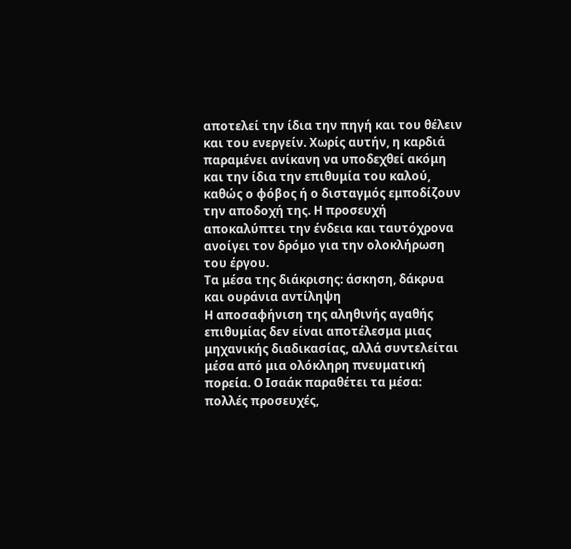αποτελεί την ίδια την πηγή και του θέλειν και του ενεργείν. Χωρίς αυτήν, η καρδιά παραμένει ανίκανη να υποδεχθεί ακόμη και την ίδια την επιθυμία του καλού, καθώς ο φόβος ή ο δισταγμός εμποδίζουν την αποδοχή της. Η προσευχή αποκαλύπτει την ένδεια και ταυτόχρονα ανοίγει τον δρόμο για την ολοκλήρωση του έργου.
Τα μέσα της διάκρισης: άσκηση, δάκρυα και ουράνια αντίληψη
Η αποσαφήνιση της αληθινής αγαθής επιθυμίας δεν είναι αποτέλεσμα μιας μηχανικής διαδικασίας, αλλά συντελείται μέσα από μια ολόκληρη πνευματική πορεία. Ο Ισαάκ παραθέτει τα μέσα: πολλές προσευχές,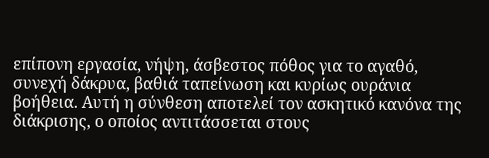επίπονη εργασία, νήψη, άσβεστος πόθος για το αγαθό, συνεχή δάκρυα, βαθιά ταπείνωση και κυρίως ουράνια βοήθεια. Αυτή η σύνθεση αποτελεί τον ασκητικό κανόνα της διάκρισης, ο οποίος αντιτάσσεται στους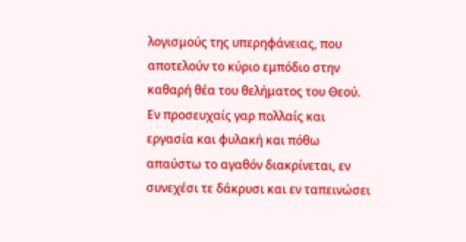λογισμούς της υπερηφάνειας, που αποτελούν το κύριο εμπόδιο στην καθαρή θέα του θελήματος του Θεού.
Εν προσευχαίς γαρ πολλαίς και εργασία και φυλακή και πόθω απαύστω το αγαθόν διακρίνεται, εν συνεχέσι τε δάκρυσι και εν ταπεινώσει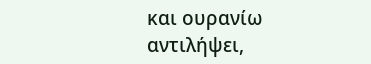και ουρανίω αντιλήψει,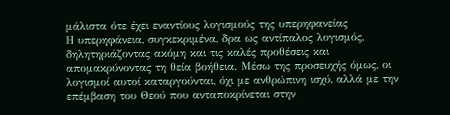μάλιστα ότε έχει εναντίους λογισμούς της υπερηφανείας
Η υπερηφάνεια, συγκεκριμένα, δρα ως αντίπαλος λογισμός, δηλητηριάζοντας ακόμη και τις καλές προθέσεις και απομακρύνοντας τη θεία βοήθεια. Μέσω της προσευχής όμως, οι λογισμοί αυτοί καταργούνται, όχι με ανθρώπινη ισχύ, αλλά με την επέμβαση του Θεού που ανταποκρίνεται στην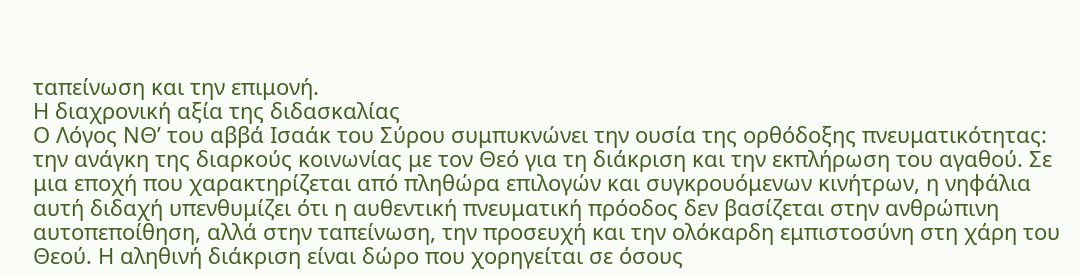ταπείνωση και την επιμονή.
Η διαχρονική αξία της διδασκαλίας
Ο Λόγος ΝΘ’ του αββά Ισαάκ του Σύρου συμπυκνώνει την ουσία της ορθόδοξης πνευματικότητας: την ανάγκη της διαρκούς κοινωνίας με τον Θεό για τη διάκριση και την εκπλήρωση του αγαθού. Σε μια εποχή που χαρακτηρίζεται από πληθώρα επιλογών και συγκρουόμενων κινήτρων, η νηφάλια αυτή διδαχή υπενθυμίζει ότι η αυθεντική πνευματική πρόοδος δεν βασίζεται στην ανθρώπινη αυτοπεποίθηση, αλλά στην ταπείνωση, την προσευχή και την ολόκαρδη εμπιστοσύνη στη χάρη του Θεού. Η αληθινή διάκριση είναι δώρο που χορηγείται σε όσους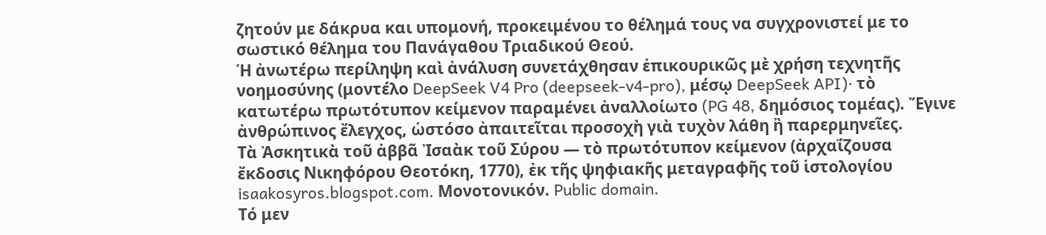ζητούν με δάκρυα και υπομονή, προκειμένου το θέλημά τους να συγχρονιστεί με το σωστικό θέλημα του Πανάγαθου Τριαδικού Θεού.
Ἡ ἀνωτέρω περίληψη καὶ ἀνάλυση συνετάχθησαν ἐπικουρικῶς μὲ χρήση τεχνητῆς νοημοσύνης (μοντέλο DeepSeek V4 Pro (deepseek-v4-pro), μέσῳ DeepSeek API)· τὸ κατωτέρω πρωτότυπον κείμενον παραμένει ἀναλλοίωτο (PG 48, δημόσιος τομέας). Ἔγινε ἀνθρώπινος ἔλεγχος, ὡστόσο ἀπαιτεῖται προσοχὴ γιὰ τυχὸν λάθη ἢ παρερμηνεῖες.
Τὰ Ἀσκητικὰ τοῦ ἀββᾶ Ἰσαὰκ τοῦ Σύρου — τὸ πρωτότυπον κείμενον (ἀρχαΐζουσα ἔκδοσις Νικηφόρου Θεοτόκη, 1770), ἐκ τῆς ψηφιακῆς μεταγραφῆς τοῦ ἱστολογίου isaakosyros.blogspot.com. Μονοτονικόν. Public domain.
Τό μεν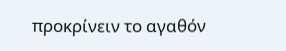προκρίνειν το αγαθόν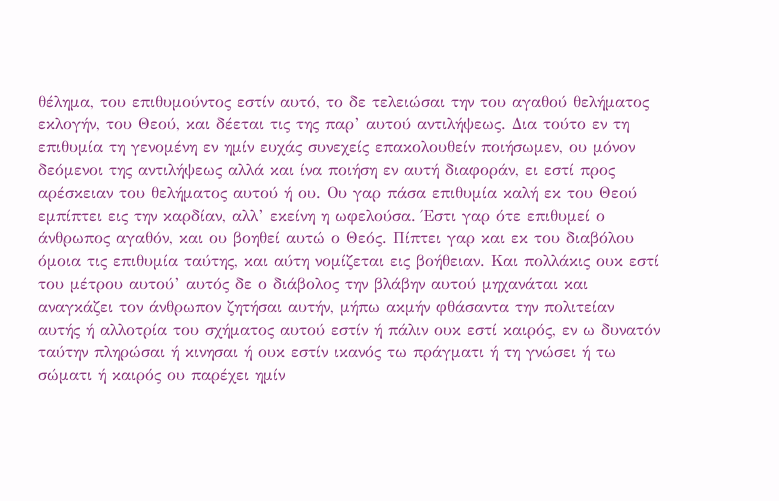θέλημα, του επιθυμούντος εστίν αυτό, το δε τελειώσαι την του αγαθού θελήματος εκλογήν, του Θεού, και δέεται τις της παρ’ αυτού αντιλήψεως. Δια τούτο εν τη επιθυμία τη γενομένη εν ημίν ευχάς συνεχείς επακολουθείν ποιήσωμεν, ου μόνον δεόμενοι της αντιλήψεως αλλά και ίνα ποιήση εν αυτή διαφοράν, ει εστί προς αρέσκειαν του θελήματος αυτού ή ου. Ου γαρ πάσα επιθυμία καλή εκ του Θεού εμπίπτει εις την καρδίαν, αλλ’ εκείνη η ωφελούσα. Έστι γαρ ότε επιθυμεί ο άνθρωπος αγαθόν, και ου βοηθεί αυτώ ο Θεός. Πίπτει γαρ και εκ του διαβόλου όμοια τις επιθυμία ταύτης, και αύτη νομίζεται εις βοήθειαν. Και πολλάκις ουκ εστί του μέτρου αυτού’ αυτός δε ο διάβολος την βλάβην αυτού μηχανάται και αναγκάζει τον άνθρωπον ζητήσαι αυτήν, μήπω ακμήν φθάσαντα την πολιτείαν αυτής ή αλλοτρία του σχήματος αυτού εστίν ή πάλιν ουκ εστί καιρός, εν ω δυνατόν ταύτην πληρώσαι ή κινησαι ή ουκ εστίν ικανός τω πράγματι ή τη γνώσει ή τω σώματι ή καιρός ου παρέχει ημίν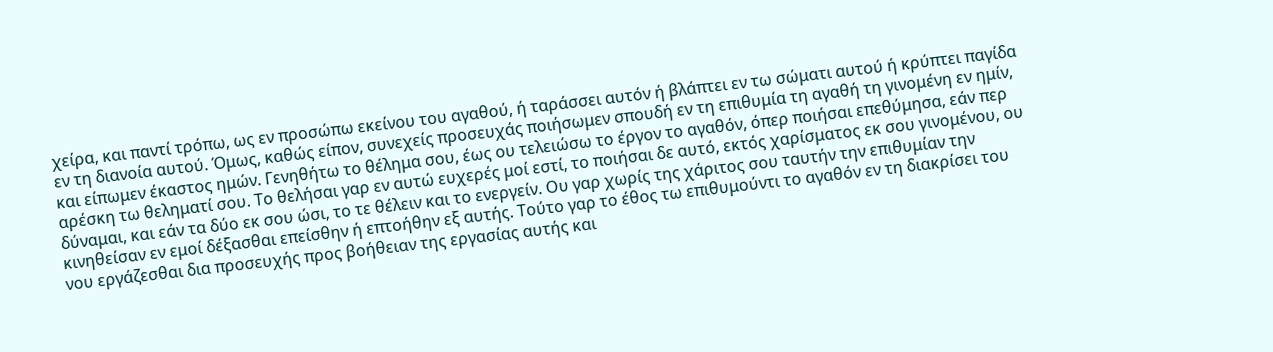χείρα, και παντί τρόπω, ως εν προσώπω εκείνου του αγαθού, ή ταράσσει αυτόν ή βλάπτει εν τω σώματι αυτού ή κρύπτει παγίδα εν τη διανοία αυτού. Όμως, καθώς είπον, συνεχείς προσευχάς ποιήσωμεν σπουδή εν τη επιθυμία τη αγαθή τη γινομένη εν ημίν, και είπωμεν έκαστος ημών. Γενηθήτω το θέλημα σου, έως ου τελειώσω το έργον το αγαθόν, όπερ ποιήσαι επεθύμησα, εάν περ αρέσκη τω θεληματί σου. Το θελήσαι γαρ εν αυτώ ευχερές μοί εστί, το ποιήσαι δε αυτό, εκτός χαρίσματος εκ σου γινομένου, ου δύναμαι, και εάν τα δύο εκ σου ώσι, το τε θέλειν και το ενεργείν. Ου γαρ χωρίς της χάριτος σου ταυτήν την επιθυμίαν την κινηθείσαν εν εμοί δέξασθαι επείσθην ή επτοήθην εξ αυτής. Τούτο γαρ το έθος τω επιθυμούντι το αγαθόν εν τη διακρίσει του νου εργάζεσθαι δια προσευχής προς βοήθειαν της εργασίας αυτής και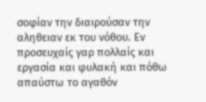σοφίαν την διαιρούσαν την αληθειαν εκ του νόθου. Εν προσευχαίς γαρ πολλαίς και εργασία και φυλακή και πόθω απαύστω το αγαθόν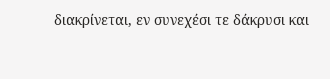διακρίνεται, εν συνεχέσι τε δάκρυσι και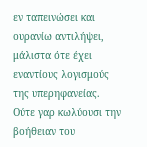εν ταπεινώσει και ουρανίω αντιλήψει, μάλιστα ότε έχει εναντίους λογισμούς της υπερηφανείας. Ούτε γαρ κωλύουσι την βοήθειαν του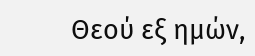Θεού εξ ημών,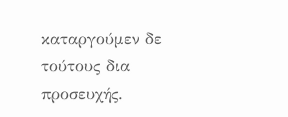καταργούμεν δε τούτους δια προσευχής.